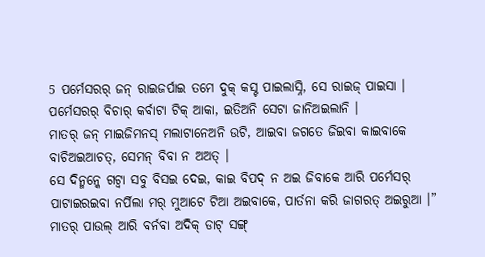5 ପର୍ମେସରର୍ ଜନ୍ ରାଇଜର୍ପାଇ ତମେ ଦୁକ୍ କସ୍ଟ ପାଇଲାସ୍ନି, ସେ ରାଇଜ୍ ପାଇସା । ପର୍ମେସରର୍ ବିଚାର୍ କର୍ବାଟା ଟିକ୍ ଆକା, ଇତିଅନି ସେଟା ଜାନିଅଇଲାନି ।
ମାତର୍ ଜନ୍ ମାଇଜିମନସ୍ ମଲାଟାନେଅନି ଉଟି, ଆଇବା ଜଗତେ ଜିଇବା କାଇବାକେ ବାଚିଅଇଆଚତ୍, ସେମନ୍ ବିବା ନ ଅଅତ୍ ।
ସେ ଦିନ୍ମନ୍କେ ଗଟ୍ବା ସବୁ ବିସଇ ଦେଇ, କାଇ ବିପଦ୍ ନ ଅଇ ଜିବାକେ ଆରି ପର୍ମେସର୍ ପାଟାଇରଇବା ନର୍ପିଲା ମର୍ ମୁଆଟେ ଟିଆ ଅଇବାକେ, ପାର୍ତନା କରି ଜାଗରତ୍ ଅଇରୁଆ ।”
ମାତର୍ ପାଉଲ୍ ଆରି ବର୍ନବା ଅଦିକ୍ ଡାଟ୍ ସଙ୍ଗ୍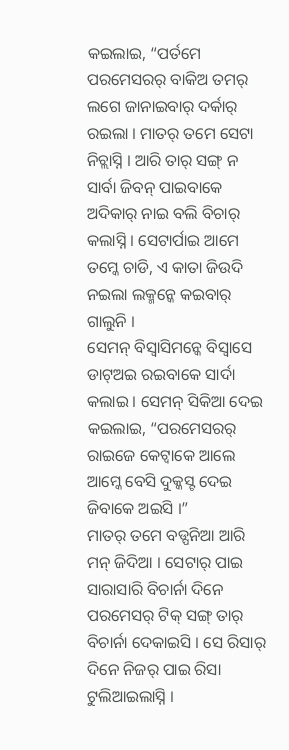କଇଲାଇ, “ପର୍ତମେ ପରମେସରର୍ ବାକିଅ ତମର୍ ଲଗେ ଜାନାଇବାର୍ ଦର୍କାର୍ ରଇଲା । ମାତର୍ ତମେ ସେଟା ନିଚ୍ଲାସ୍ନି । ଆରି ତାର୍ ସଙ୍ଗ୍ ନ ସାର୍ବା ଜିବନ୍ ପାଇବାକେ ଅଦିକାର୍ ନାଇ ବଲି ବିଚାର୍ କଲାସ୍ନି । ସେଟାର୍ପାଇ ଆମେ ତମ୍କେ ଚାଡି, ଏ କାତା ଜିଉଦି ନଇଲା ଲକ୍ମନ୍କେ କଇବାର୍ ଗାଲୁନି ।
ସେମନ୍ ବିସ୍ବାସିମନ୍କେ ବିସ୍ବାସେ ଡାଟ୍ଅଇ ରଇବାକେ ସାର୍ଦା କଲାଇ । ସେମନ୍ ସିକିଆ ଦେଇ କଇଲାଇ, “ପରମେସରର୍ ରାଇଜେ କେଟ୍ବାକେ ଆଲେ ଆମ୍କେ ବେସି ଦୁକ୍କସ୍ଟ ଦେଇ ଜିବାକେ ଅଇସି ।”
ମାତର୍ ତମେ ବଡ୍ପନିଆ ଆରି ମନ୍ ଜିଦିଆ । ସେଟାର୍ ପାଇ ସାରାସାରି ବିଚାର୍ନା ଦିନେ ପରମେସର୍ ଟିକ୍ ସଙ୍ଗ୍ ତାର୍ ବିଚାର୍ନା ଦେକାଇସି । ସେ ରିସାର୍ ଦିନେ ନିଜର୍ ପାଇ ରିସା ଟୁଲିଆଇଲାସ୍ନି ।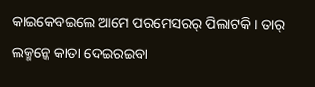କାଇକେବଇଲେ ଆମେ ପରମେସରର୍ ପିଲାଟକି । ତାର୍ ଲକ୍ମନ୍କେ କାତା ଦେଇରଇବା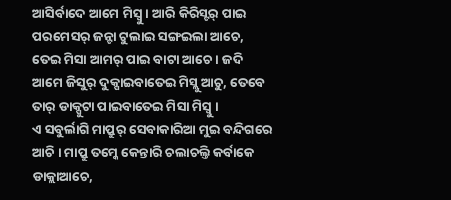ଆସିର୍ବାଦେ ଆମେ ମିସ୍ବୁ । ଆରି କିରିସ୍ଟର୍ ପାଇ ପରମେସର୍ ଜନ୍ଟା ଟୁଲାଇ ସଙ୍ଗଇଲା ଆଚେ, ତେଇ ମିସା ଆମର୍ ପାଇ ବାଟା ଆଚେ । ଜଦି ଆମେ ଜିସୁର୍ ଦୁକ୍ପାଇବାତେଇ ମିସ୍ଲୁ ଆଚୁ, ତେବେ ତାର୍ ଡାକ୍ପୁଟା ପାଇବାତେଇ ମିସା ମିସ୍ବୁ ।
ଏ ସବୁର୍ଲାଗି ମାପ୍ରୁର୍ ସେବାକାରିଆ ମୁଇ ବନ୍ଦିଗରେ ଆଚି । ମାପ୍ରୁ ତମ୍କେ କେନ୍ତାରି ଚଲାଚଲ୍ତି କର୍ବାକେ ଡାକ୍ଲାଆଚେ,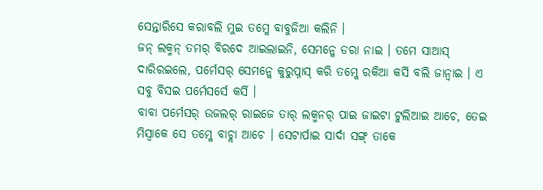ସେନ୍ତାରିସେ କରାବଲି ମୁଇ ତମ୍କେ ବାବୁଜିଆ କଲିନି ।
ଜନ୍ ଲକ୍ମନ୍ ତମର୍ ବିରଦେ ଆଇଲାଇନି, ସେମନ୍କେ ଡରା ନାଇ । ତମେ ସାଆସ୍ ଦାରିରଇଲେ, ପର୍ମେସର୍ ସେମନ୍କେ କୁରୁପ୍ନାସ୍ କରି ତମ୍କେ ରକିଆ କର୍ସି ବଲି ଜାନ୍ବାଇ । ଏ ସବୁ ବିସଇ ପର୍ମେସର୍ସେ କର୍ସି ।
ବାବା ପର୍ମେସର୍ ଉଜଲର୍ ରାଇଜେ ତାର୍ ଲକ୍ମନର୍ ପାଇ ଜାଇଟା ଟୁଲିଆଇ ଆଚେ, ତେଇ ମିସ୍ବାକେ ସେ ତମ୍କେ ବାଚ୍ଲା ଆଚେ । ସେଟାର୍ପାଇ ସାର୍ଦା ସଙ୍ଗ୍ ତାକେ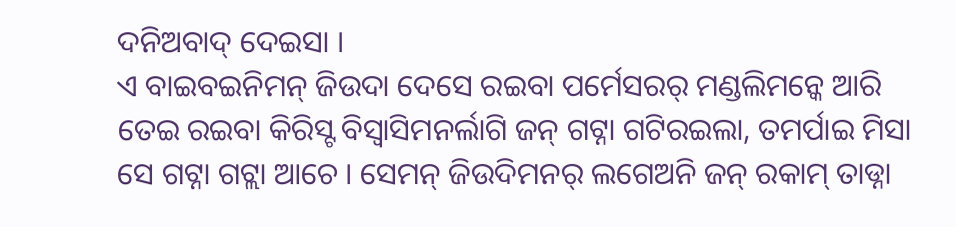ଦନିଅବାଦ୍ ଦେଇସା ।
ଏ ବାଇବଇନିମନ୍ ଜିଉଦା ଦେସେ ରଇବା ପର୍ମେସରର୍ ମଣ୍ଡଲିମନ୍କେ ଆରି ତେଇ ରଇବା କିରିସ୍ଟ ବିସ୍ବାସିମନର୍ଲାଗି ଜନ୍ ଗଟ୍ନା ଗଟିରଇଲା, ତମର୍ପାଇ ମିସା ସେ ଗଟ୍ନା ଗଟ୍ଲା ଆଚେ । ସେମନ୍ ଜିଉଦିମନର୍ ଲଗେଅନି ଜନ୍ ରକାମ୍ ତାଡ୍ନା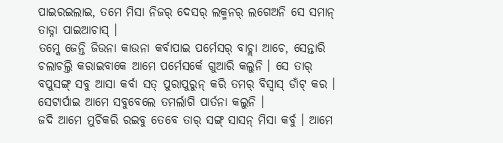ପାଇରଇଲାଇ, ତମେ ମିସା ନିଜର୍ ଦେସର୍ ଲକ୍ମନର୍ ଲଗେଅନି ସେ ସମାନ୍ ତାଡ୍ନା ପାଇଆଚାସ୍ ।
ତମ୍କେ ଜେନ୍ତି ଜିଉନା କାଉନା କର୍ବାପାଇ ପର୍ମେସର୍ ବାଚ୍ଲା ଆଚେ, ସେନ୍ତାରି ଚଲାଚଲ୍ତି କରାଇବାକେ ଆମେ ପର୍ମେସର୍କେ ଗୁଆରି କଲୁନି । ସେ ତାର୍ ବପୁସଙ୍ଗ୍ ସବୁ ଆସା କର୍ବା ସତ୍ ପୁରାପୁରୁନ୍ କରି ତମର୍ ବିସ୍ବାସ୍ ଡାଁଟ୍ କର । ସେଟାର୍ପାଇ ଆମେ ସବୁବେଲେ ତମର୍ଲାଗି ପାର୍ତନା କଲୁନି ।
ଜଦି ଆମେ ମୁର୍ଚିକରି ରଇବୁ ତେବେ ତାର୍ ସଙ୍ଗ୍ ସାସନ୍ ମିସା କର୍ବୁ । ଆମେ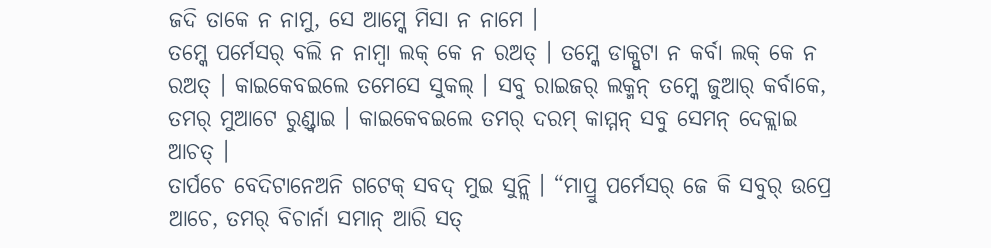ଜଦି ତାକେ ନ ନାମୁ, ସେ ଆମ୍କେ ମିସା ନ ନାମେ ।
ତମ୍କେ ପର୍ମେସର୍ ବଲି ନ ନାମ୍ବା ଲକ୍ କେ ନ ରଅତ୍ । ତମ୍କେ ଡାକ୍ପୁଟା ନ କର୍ବା ଲକ୍ କେ ନ ରଅତ୍ । କାଇକେବଇଲେ ତମେସେ ସୁକଲ୍ । ସବୁ ରାଇଜର୍ ଲକ୍ମନ୍ ତମ୍କେ ଜୁଆର୍ କର୍ବାକେ, ତମର୍ ମୁଆଟେ ରୁଣ୍ଡ୍ବାଇ । କାଇକେବଇଲେ ତମର୍ ଦରମ୍ କାମ୍ମନ୍ ସବୁ ସେମନ୍ ଦେକ୍ଲାଇ ଆଚତ୍ ।
ତାର୍ପଚେ ବେଦିଟାନେଅନି ଗଟେକ୍ ସବଦ୍ ମୁଇ ସୁନ୍ଲି । “ମାପ୍ରୁ ପର୍ମେସର୍ ଜେ କି ସବୁର୍ ଉପ୍ରେ ଆଚେ, ତମର୍ ବିଚାର୍ନା ସମାନ୍ ଆରି ସତ୍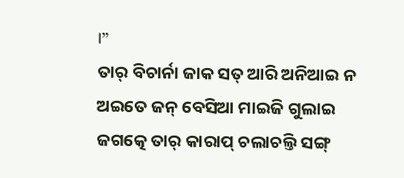।”
ତାର୍ ବିଚାର୍ନା ଜାକ ସତ୍ ଆରି ଅନିଆଇ ନ ଅଇତେ ଜନ୍ ବେସିଆ ମାଇଜି ଗୁଲାଇ ଜଗତ୍କେ ତାର୍ କାରାପ୍ ଚଲାଚଲ୍ତି ସଙ୍ଗ୍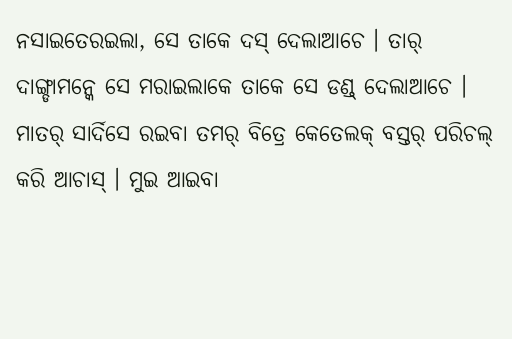ନସାଇତେରଇଲା, ସେ ତାକେ ଦସ୍ ଦେଲାଆଚେ । ତାର୍ ଦାଙ୍ଗ୍ଡାମନ୍କେ ସେ ମରାଇଲାକେ ତାକେ ସେ ଡଣ୍ଡ୍ ଦେଲାଆଚେ ।
ମାତର୍ ସାର୍ଦିସେ ରଇବା ତମର୍ ବିତ୍ରେ କେତେଲକ୍ ବସ୍ତର୍ ପରିଚଲ୍ କରି ଆଚାସ୍ । ମୁଇ ଆଇବା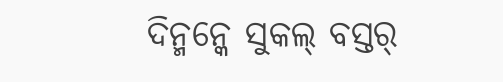ଦିନ୍ମନ୍କେ ସୁକଲ୍ ବସ୍ତର୍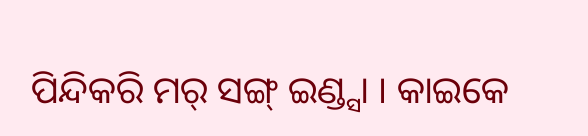ପିନ୍ଦିକରି ମର୍ ସଙ୍ଗ୍ ଇଣ୍ଡ୍ସା । କାଇକେ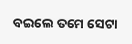ବଇଲେ ତମେ ସେଟା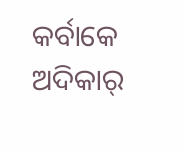କର୍ବାକେ ଅଦିକାର୍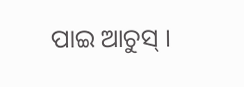ପାଇ ଆଚୁସ୍ ।